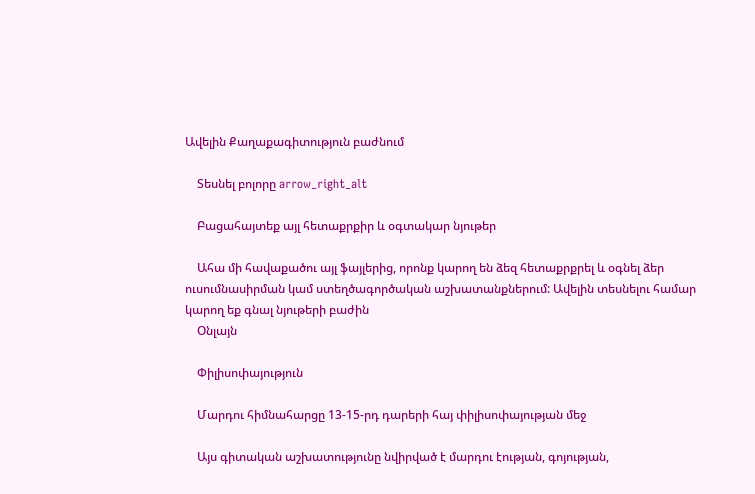Ավելին Քաղաքագիտություն բաժնում

    Տեսնել բոլորը arrow_right_alt

    Բացահայտեք այլ հետաքրքիր և օգտակար նյութեր

    Ահա մի հավաքածու այլ ֆայլերից, որոնք կարող են ձեզ հետաքրքրել և օգնել ձեր ուսումնասիրման կամ ստեղծագործական աշխատանքներում: Ավելին տեսնելու համար կարող եք գնալ նյութերի բաժին
    Օնլայն

    Փիլիսոփայություն

    Մարդու հիմնահարցը 13-15-րդ դարերի հայ փիլիսոփայության մեջ

    Այս գիտական աշխատությունը նվիրված է մարդու էության, գոյության,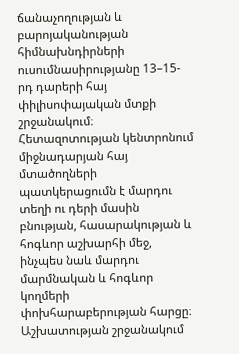ճանաչողության և բարոյականության հիմնախնդիրների ուսումնասիրությանը 13–15-րդ դարերի հայ փիլիսոփայական մտքի շրջանակում։ Հետազոտության կենտրոնում միջնադարյան հայ մտածողների պատկերացումն է մարդու տեղի ու դերի մասին բնության, հասարակության և հոգևոր աշխարհի մեջ, ինչպես նաև մարդու մարմնական և հոգևոր կողմերի փոխհարաբերության հարցը։ Աշխատության շրջանակում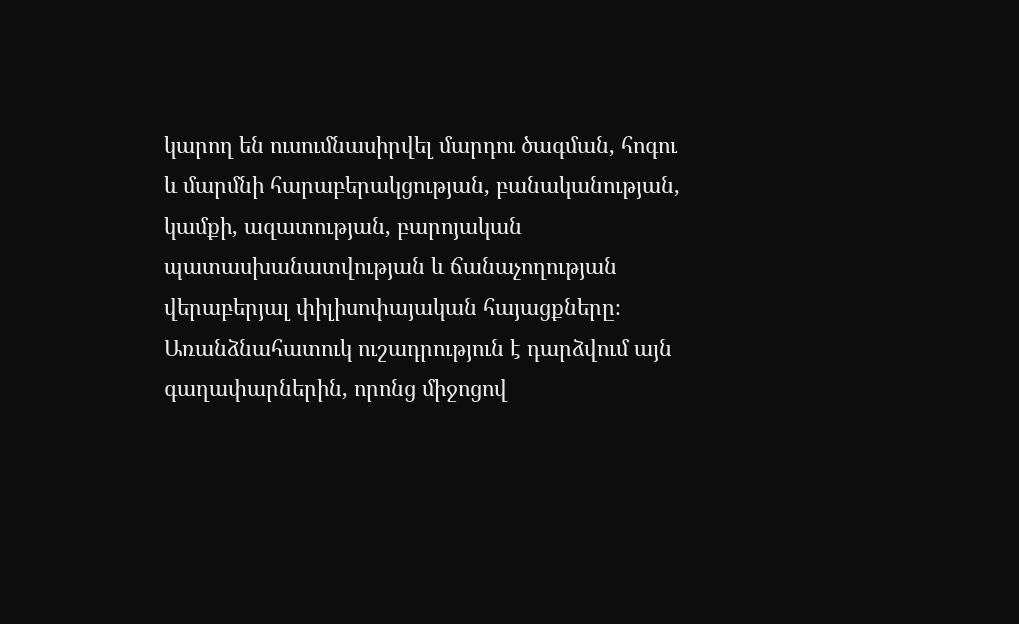կարող են ուսումնասիրվել մարդու ծագման, հոգու և մարմնի հարաբերակցության, բանականության, կամքի, ազատության, բարոյական պատասխանատվության և ճանաչողության վերաբերյալ փիլիսոփայական հայացքները։ Առանձնահատուկ ուշադրություն է դարձվում այն գաղափարներին, որոնց միջոցով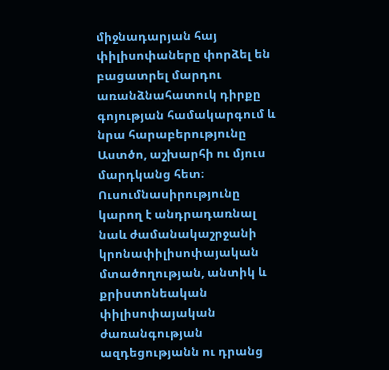միջնադարյան հայ փիլիսոփաները փորձել են բացատրել մարդու առանձնահատուկ դիրքը գոյության համակարգում և նրա հարաբերությունը Աստծո, աշխարհի ու մյուս մարդկանց հետ։ Ուսումնասիրությունը կարող է անդրադառնալ նաև ժամանակաշրջանի կրոնափիլիսոփայական մտածողության, անտիկ և քրիստոնեական փիլիսոփայական ժառանգության ազդեցությանն ու դրանց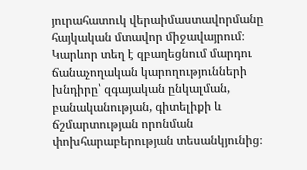յուրահատուկ վերաիմաստավորմանը հայկական մտավոր միջավայրում։ Կարևոր տեղ է զբաղեցնում մարդու ճանաչողական կարողությունների խնդիրը՝ զգայական ընկալման, բանականության, գիտելիքի և ճշմարտության որոնման փոխհարաբերության տեսանկյունից։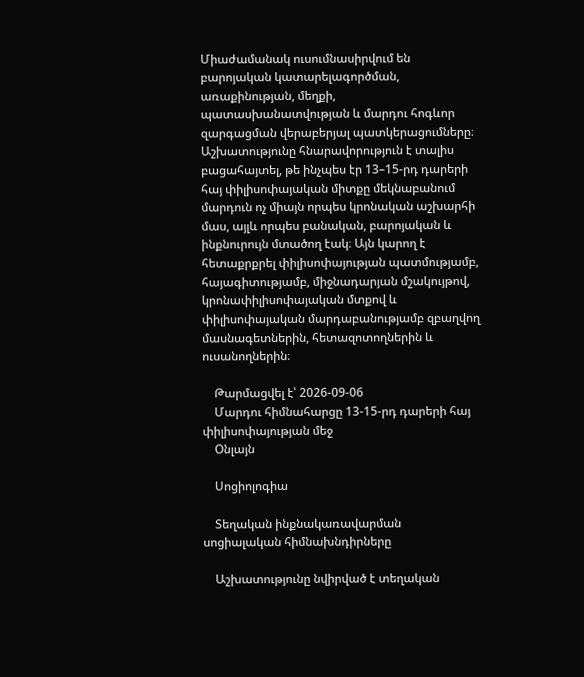Միաժամանակ ուսումնասիրվում են բարոյական կատարելագործման, առաքինության, մեղքի, պատասխանատվության և մարդու հոգևոր զարգացման վերաբերյալ պատկերացումները։ Աշխատությունը հնարավորություն է տալիս բացահայտել, թե ինչպես էր 13–15-րդ դարերի հայ փիլիսոփայական միտքը մեկնաբանում մարդուն ոչ միայն որպես կրոնական աշխարհի մաս, այլև որպես բանական, բարոյական և ինքնուրույն մտածող էակ։ Այն կարող է հետաքրքրել փիլիսոփայության պատմությամբ, հայագիտությամբ, միջնադարյան մշակույթով, կրոնափիլիսոփայական մտքով և փիլիսոփայական մարդաբանությամբ զբաղվող մասնագետներին, հետազոտողներին և ուսանողներին։

    Թարմացվել է՝ 2026-09-06
    Մարդու հիմնահարցը 13-15-րդ դարերի հայ փիլիսոփայության մեջ
    Օնլայն

    Սոցիոլոգիա

    Տեղական ինքնակառավարման սոցիալական հիմնախնդիրները

    Աշխատությունը նվիրված է տեղական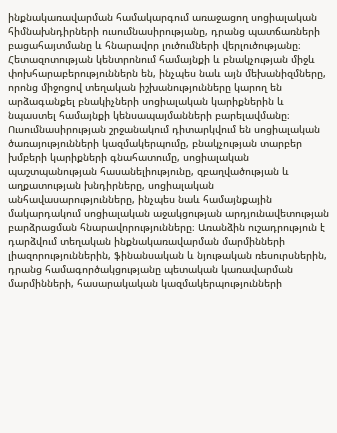ինքնակառավարման համակարգում առաջացող սոցիալական հիմնախնդիրների ուսումնասիրությանը, դրանց պատճառների բացահայտմանը և հնարավոր լուծումների վերլուծությանը։ Հետազոտության կենտրոնում համայնքի և բնակչության միջև փոխհարաբերություններն են, ինչպես նաև այն մեխանիզմները, որոնց միջոցով տեղական իշխանությունները կարող են արձագանքել բնակիչների սոցիալական կարիքներին և նպաստել համայնքի կենսապայմանների բարելավմանը։ Ուսումնասիրության շրջանակում դիտարկվում են սոցիալական ծառայությունների կազմակերպումը, բնակչության տարբեր խմբերի կարիքների գնահատումը, սոցիալական պաշտպանության հասանելիությունը, զբաղվածության և աղքատության խնդիրները, սոցիալական անհավասարությունները, ինչպես նաև համայնքային մակարդակում սոցիալական աջակցության արդյունավետության բարձրացման հնարավորությունները։ Առանձին ուշադրություն է դարձվում տեղական ինքնակառավարման մարմինների լիազորություններին, ֆինանսական և նյութական ռեսուրսներին, դրանց համագործակցությանը պետական կառավարման մարմինների, հասարակական կազմակերպությունների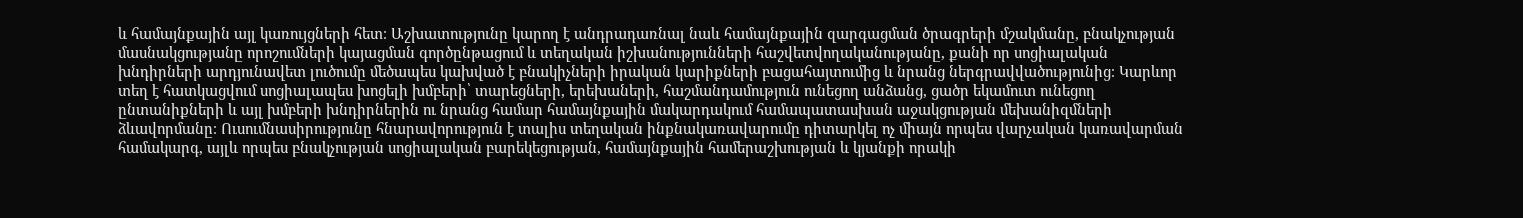և համայնքային այլ կառույցների հետ։ Աշխատությունը կարող է անդրադառնալ նաև համայնքային զարգացման ծրագրերի մշակմանը, բնակչության մասնակցությանը որոշումների կայացման գործընթացում և տեղական իշխանությունների հաշվետվողականությանը, քանի որ սոցիալական խնդիրների արդյունավետ լուծումը մեծապես կախված է բնակիչների իրական կարիքների բացահայտումից և նրանց ներգրավվածությունից։ Կարևոր տեղ է հատկացվում սոցիալապես խոցելի խմբերի՝ տարեցների, երեխաների, հաշմանդամություն ունեցող անձանց, ցածր եկամուտ ունեցող ընտանիքների և այլ խմբերի խնդիրներին ու նրանց համար համայնքային մակարդակում համապատասխան աջակցության մեխանիզմների ձևավորմանը։ Ուսումնասիրությունը հնարավորություն է տալիս տեղական ինքնակառավարումը դիտարկել ոչ միայն որպես վարչական կառավարման համակարգ, այլև որպես բնակչության սոցիալական բարեկեցության, համայնքային համերաշխության և կյանքի որակի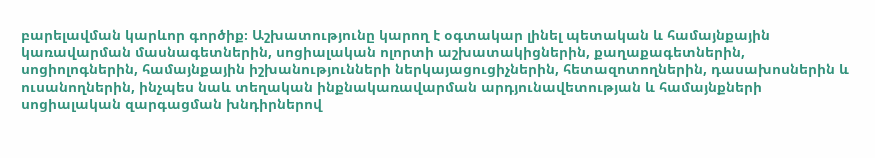բարելավման կարևոր գործիք։ Աշխատությունը կարող է օգտակար լինել պետական և համայնքային կառավարման մասնագետներին, սոցիալական ոլորտի աշխատակիցներին, քաղաքագետներին, սոցիոլոգներին, համայնքային իշխանությունների ներկայացուցիչներին, հետազոտողներին, դասախոսներին և ուսանողներին, ինչպես նաև տեղական ինքնակառավարման արդյունավետության և համայնքների սոցիալական զարգացման խնդիրներով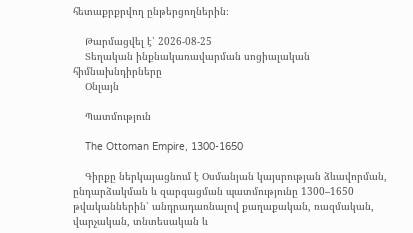հետաքրքրվող ընթերցողներին։

    Թարմացվել է՝ 2026-08-25
    Տեղական ինքնակառավարման սոցիալական հիմնախնդիրները
    Օնլայն

    Պատմություն

    The Ottoman Empire, 1300-1650

    Գիրքը ներկայացնում է Օսմանյան կայսրության ձևավորման, ընդարձակման և զարգացման պատմությունը 1300–1650 թվականներին՝ անդրադառնալով քաղաքական, ռազմական, վարչական, տնտեսական և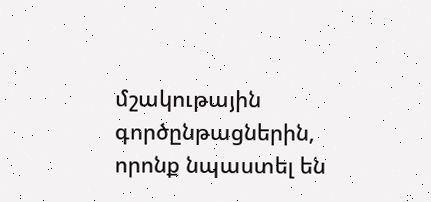մշակութային գործընթացներին, որոնք նպաստել են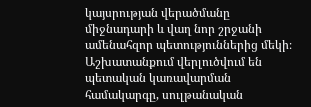կայսրության վերածմանը միջնադարի և վաղ նոր շրջանի ամենահզոր պետություններից մեկի։ Աշխատանքում վերլուծվում են պետական կառավարման համակարգը, սուլթանական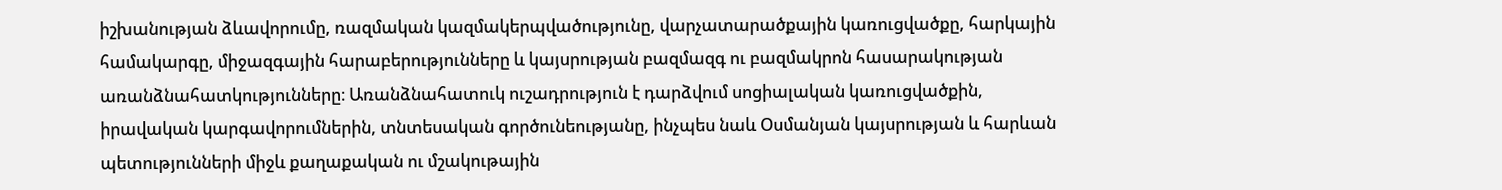իշխանության ձևավորումը, ռազմական կազմակերպվածությունը, վարչատարածքային կառուցվածքը, հարկային համակարգը, միջազգային հարաբերությունները և կայսրության բազմազգ ու բազմակրոն հասարակության առանձնահատկությունները։ Առանձնահատուկ ուշադրություն է դարձվում սոցիալական կառուցվածքին, իրավական կարգավորումներին, տնտեսական գործունեությանը, ինչպես նաև Օսմանյան կայսրության և հարևան պետությունների միջև քաղաքական ու մշակութային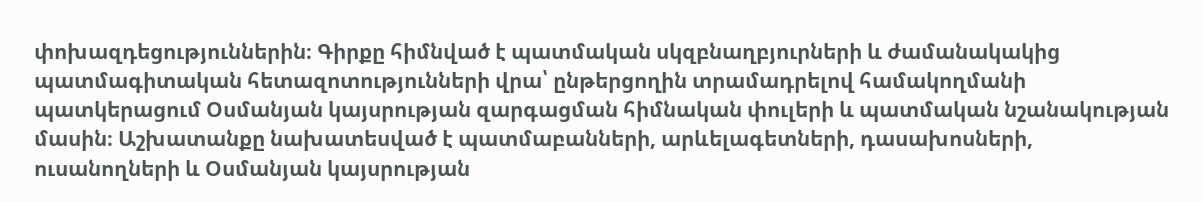փոխազդեցություններին։ Գիրքը հիմնված է պատմական սկզբնաղբյուրների և ժամանակակից պատմագիտական հետազոտությունների վրա՝ ընթերցողին տրամադրելով համակողմանի պատկերացում Օսմանյան կայսրության զարգացման հիմնական փուլերի և պատմական նշանակության մասին։ Աշխատանքը նախատեսված է պատմաբանների, արևելագետների, դասախոսների, ուսանողների և Օսմանյան կայսրության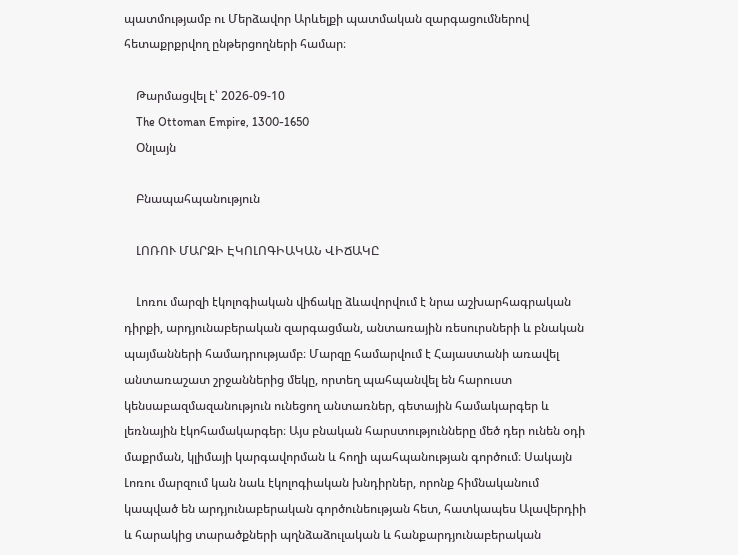պատմությամբ ու Մերձավոր Արևելքի պատմական զարգացումներով հետաքրքրվող ընթերցողների համար։

    Թարմացվել է՝ 2026-09-10
    The Ottoman Empire, 1300-1650
    Օնլայն

    Բնապահպանություն

    ԼՈՌՈՒ ՄԱՐԶԻ ԷԿՈԼՈԳԻԱԿԱՆ ՎԻՃԱԿԸ

    Լոռու մարզի էկոլոգիական վիճակը ձևավորվում է նրա աշխարհագրական դիրքի, արդյունաբերական զարգացման, անտառային ռեսուրսների և բնական պայմանների համադրությամբ։ Մարզը համարվում է Հայաստանի առավել անտառաշատ շրջաններից մեկը, որտեղ պահպանվել են հարուստ կենսաբազմազանություն ունեցող անտառներ, գետային համակարգեր և լեռնային էկոհամակարգեր։ Այս բնական հարստությունները մեծ դեր ունեն օդի մաքրման, կլիմայի կարգավորման և հողի պահպանության գործում։ Սակայն Լոռու մարզում կան նաև էկոլոգիական խնդիրներ, որոնք հիմնականում կապված են արդյունաբերական գործունեության հետ, հատկապես Ալավերդիի և հարակից տարածքների պղնձաձուլական և հանքարդյունաբերական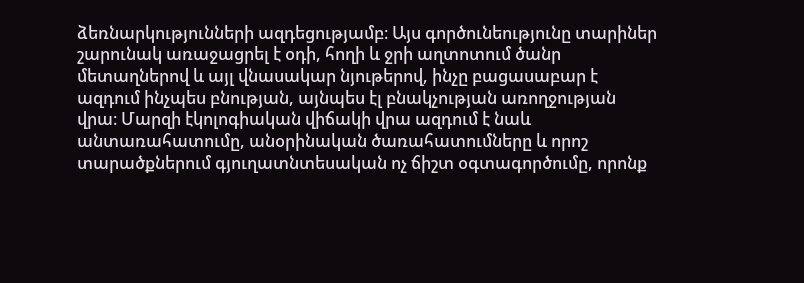ձեռնարկությունների ազդեցությամբ։ Այս գործունեությունը տարիներ շարունակ առաջացրել է օդի, հողի և ջրի աղտոտում ծանր մետաղներով և այլ վնասակար նյութերով, ինչը բացասաբար է ազդում ինչպես բնության, այնպես էլ բնակչության առողջության վրա։ Մարզի էկոլոգիական վիճակի վրա ազդում է նաև անտառահատումը, անօրինական ծառահատումները և որոշ տարածքներում գյուղատնտեսական ոչ ճիշտ օգտագործումը, որոնք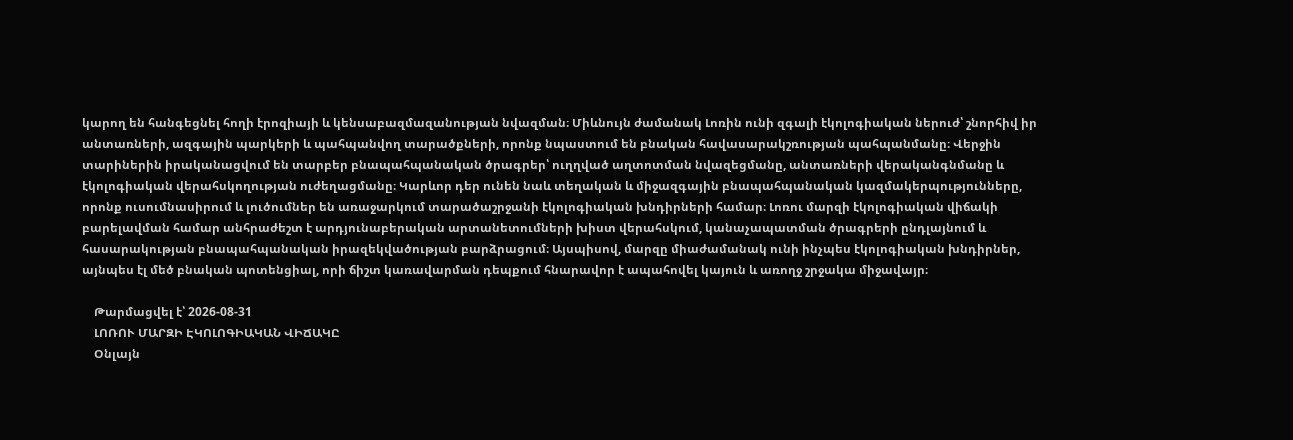կարող են հանգեցնել հողի էրոզիայի և կենսաբազմազանության նվազման։ Միևնույն ժամանակ Լոռին ունի զգալի էկոլոգիական ներուժ՝ շնորհիվ իր անտառների, ազգային պարկերի և պահպանվող տարածքների, որոնք նպաստում են բնական հավասարակշռության պահպանմանը։ Վերջին տարիներին իրականացվում են տարբեր բնապահպանական ծրագրեր՝ ուղղված աղտոտման նվազեցմանը, անտառների վերականգնմանը և էկոլոգիական վերահսկողության ուժեղացմանը։ Կարևոր դեր ունեն նաև տեղական և միջազգային բնապահպանական կազմակերպությունները, որոնք ուսումնասիրում և լուծումներ են առաջարկում տարածաշրջանի էկոլոգիական խնդիրների համար։ Լոռու մարզի էկոլոգիական վիճակի բարելավման համար անհրաժեշտ է արդյունաբերական արտանետումների խիստ վերահսկում, կանաչապատման ծրագրերի ընդլայնում և հասարակության բնապահպանական իրազեկվածության բարձրացում։ Այսպիսով, մարզը միաժամանակ ունի ինչպես էկոլոգիական խնդիրներ, այնպես էլ մեծ բնական պոտենցիալ, որի ճիշտ կառավարման դեպքում հնարավոր է ապահովել կայուն և առողջ շրջակա միջավայր։

    Թարմացվել է՝ 2026-08-31
    ԼՈՌՈՒ ՄԱՐԶԻ ԷԿՈԼՈԳԻԱԿԱՆ ՎԻՃԱԿԸ
    Օնլայն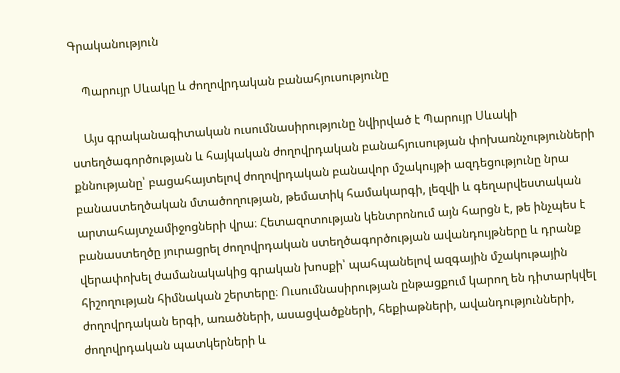Գրականություն

    Պարույր Սևակը և ժողովրդական բանահյուսությունը

    Այս գրականագիտական ուսումնասիրությունը նվիրված է Պարույր Սևակի ստեղծագործության և հայկական ժողովրդական բանահյուսության փոխառնչությունների քննությանը՝ բացահայտելով ժողովրդական բանավոր մշակույթի ազդեցությունը նրա բանաստեղծական մտածողության, թեմատիկ համակարգի, լեզվի և գեղարվեստական արտահայտչամիջոցների վրա։ Հետազոտության կենտրոնում այն հարցն է, թե ինչպես է բանաստեղծը յուրացրել ժողովրդական ստեղծագործության ավանդույթները և դրանք վերափոխել ժամանակակից գրական խոսքի՝ պահպանելով ազգային մշակութային հիշողության հիմնական շերտերը։ Ուսումնասիրության ընթացքում կարող են դիտարկվել ժողովրդական երգի, առածների, ասացվածքների, հեքիաթների, ավանդությունների, ժողովրդական պատկերների և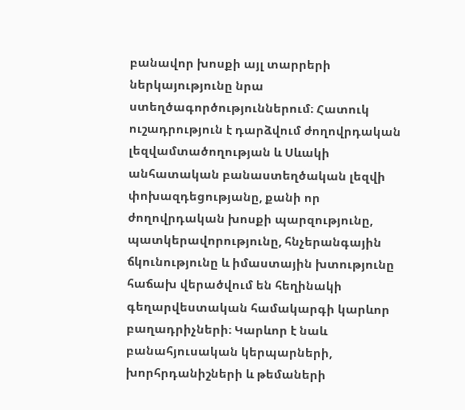բանավոր խոսքի այլ տարրերի ներկայությունը նրա ստեղծագործություններում։ Հատուկ ուշադրություն է դարձվում ժողովրդական լեզվամտածողության և Սևակի անհատական բանաստեղծական լեզվի փոխազդեցությանը, քանի որ ժողովրդական խոսքի պարզությունը, պատկերավորությունը, հնչերանգային ճկունությունը և իմաստային խտությունը հաճախ վերածվում են հեղինակի գեղարվեստական համակարգի կարևոր բաղադրիչների։ Կարևոր է նաև բանահյուսական կերպարների, խորհրդանիշների և թեմաների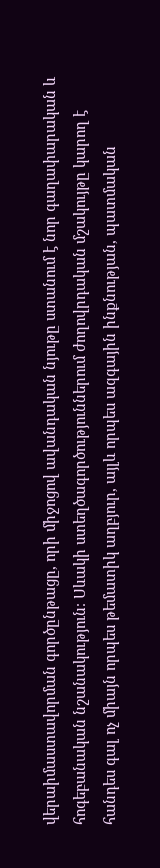վերաիմաստավորման գործընթացը, որի միջոցով ավանդական նյութը ստանում է նոր գաղափարական և հոգեբանական նշանակություն։ Սևակի ստեղծագործություններում ժողովրդական մշակույթը կարող է հանդես գալ ոչ միայն որպես թեմատիկ աղբյուր, այլև որպես ազգային ինքնության, պատմական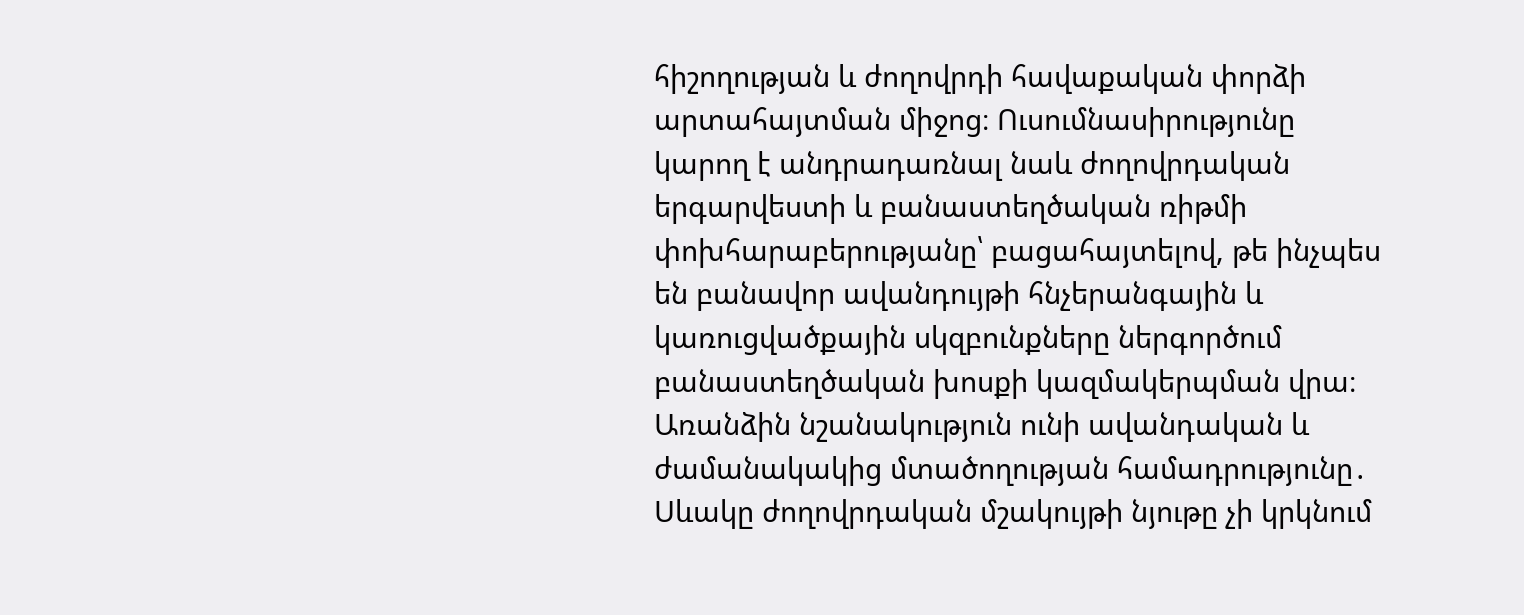հիշողության և ժողովրդի հավաքական փորձի արտահայտման միջոց։ Ուսումնասիրությունը կարող է անդրադառնալ նաև ժողովրդական երգարվեստի և բանաստեղծական ռիթմի փոխհարաբերությանը՝ բացահայտելով, թե ինչպես են բանավոր ավանդույթի հնչերանգային և կառուցվածքային սկզբունքները ներգործում բանաստեղծական խոսքի կազմակերպման վրա։ Առանձին նշանակություն ունի ավանդական և ժամանակակից մտածողության համադրությունը․ Սևակը ժողովրդական մշակույթի նյութը չի կրկնում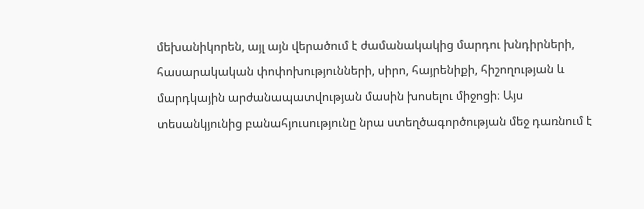մեխանիկորեն, այլ այն վերածում է ժամանակակից մարդու խնդիրների, հասարակական փոփոխությունների, սիրո, հայրենիքի, հիշողության և մարդկային արժանապատվության մասին խոսելու միջոցի։ Այս տեսանկյունից բանահյուսությունը նրա ստեղծագործության մեջ դառնում է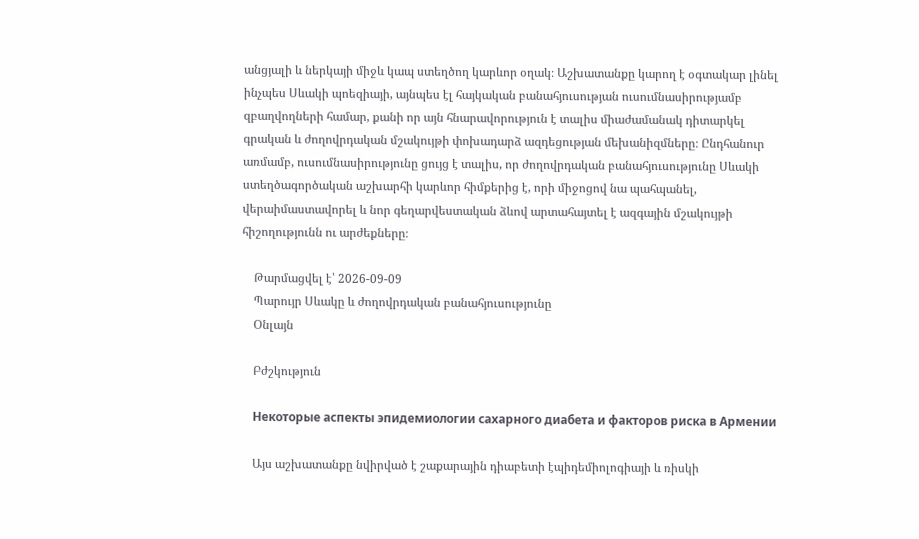անցյալի և ներկայի միջև կապ ստեղծող կարևոր օղակ։ Աշխատանքը կարող է օգտակար լինել ինչպես Սևակի պոեզիայի, այնպես էլ հայկական բանահյուսության ուսումնասիրությամբ զբաղվողների համար, քանի որ այն հնարավորություն է տալիս միաժամանակ դիտարկել գրական և ժողովրդական մշակույթի փոխադարձ ազդեցության մեխանիզմները։ Ընդհանուր առմամբ, ուսումնասիրությունը ցույց է տալիս, որ ժողովրդական բանահյուսությունը Սևակի ստեղծագործական աշխարհի կարևոր հիմքերից է, որի միջոցով նա պահպանել, վերաիմաստավորել և նոր գեղարվեստական ձևով արտահայտել է ազգային մշակույթի հիշողությունն ու արժեքները։

    Թարմացվել է՝ 2026-09-09
    Պարույր Սևակը և ժողովրդական բանահյուսությունը
    Օնլայն

    Բժշկություն

    Некоторые аспекты эпидемиологии сахарного диабета и факторов риска в Армении

    Այս աշխատանքը նվիրված է շաքարային դիաբետի էպիդեմիոլոգիայի և ռիսկի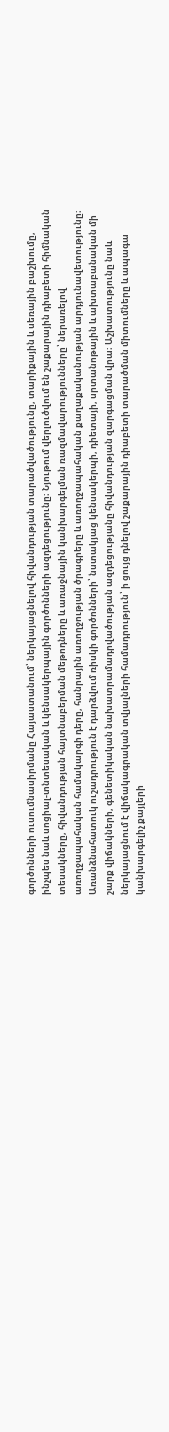գործոնների ուսումնասիրմանը Հայաստանում՝ ներկայացնելով հիվանդության տարածվածությունը, տարիքային և սեռային բաշխումը, ինչպես նաև սոցիալ-տնտեսական և կենսակերպային գործոնների ազդեցությունը։ Նյութում վերլուծվում են շաքարային դիաբետի հիմնական տեսակները, հիվանդության հայտնաբերման մեթոդները և առաջնային կանխարգելման ռազմավարությունները՝ ներառելով առողջապահական համակարգի դերը, հանրային առողջության ծրագրերը և առողջապահական քաղաքականության արդյունավետությունը։ Առանձնահատուկ ուշադրություն է դարձվում ռիսկի գործոնների՝ նստակյաց կենսակերպի, դիետայի, սրտանոթային և ախտաբանական մի շարք վիճակների, գենետիկական նախատրամադրվածության ազդեցությանը հիվանդության զարգացման վրա։ Աշխատությունը նաև ներկայացնում է վիճակագրական տվյալների համադրություն՝ ի ցույց դնելով շաքարային դիաբետի տարածման միտումները և ապագա կանխարգելիչ քայլերի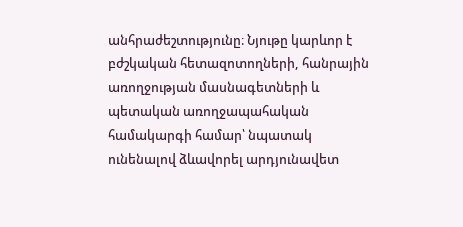անհրաժեշտությունը։ Նյութը կարևոր է բժշկական հետազոտողների, հանրային առողջության մասնագետների և պետական առողջապահական համակարգի համար՝ նպատակ ունենալով ձևավորել արդյունավետ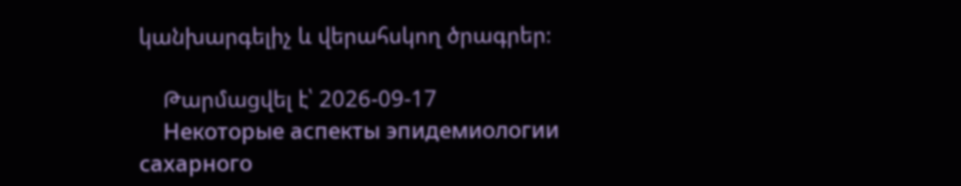կանխարգելիչ և վերահսկող ծրագրեր։

    Թարմացվել է՝ 2026-09-17
    Некоторые аспекты эпидемиологии сахарного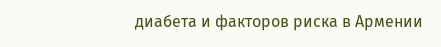диабета и факторов риска в Армении